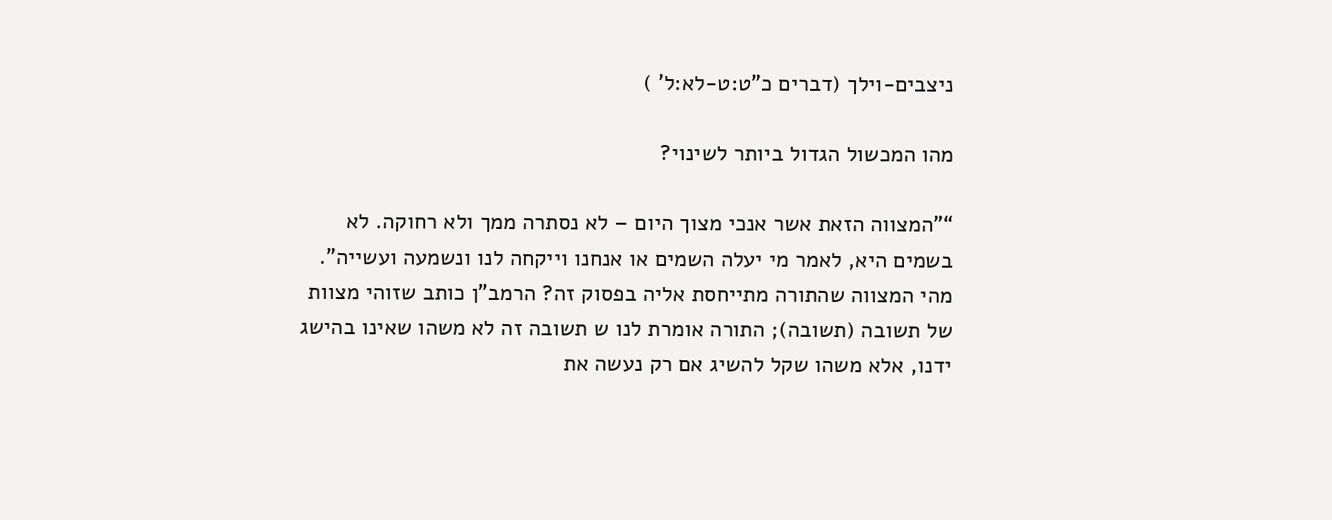ניצבים-וילך (דברים כ"ט:ט-לא:ל' )

מהו המכשול הגדול ביותר לשינוי?

“"המצווה הזאת אשר אנכי מצוך היום – לא נסתרה ממך ולא רחוקה. לא בשמים היא, לאמר מי יעלה השמים או אנחנו וייקחה לנו ונשמעה ועשייה". מהי המצווה שהתורה מתייחסת אליה בפסוק זה? הרמב"ן כותב שזוהי מצוות של תשובה (תשובה); התורה אומרת לנו ש תשובה זה לא משהו שאינו בהישג ידנו, אלא משהו שקל להשיג אם רק נעשה את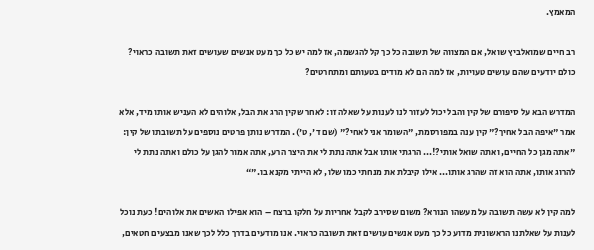המאמץ.

רב חיים שמואלביץ שואל, אם המצווה של תשובה כל כך קל להגשמה, אז למה יש כל כך מעט אנשים שעושים זאת תשובה כראוי? כולם יודעים שהם עושים טעויות, אז למה הם לא מודים בטעותם ומתחרטים?

המדרש הבא על סיפורם של קין והבל יכול לעזור לנו לענות על שאלה זו: לאחר שקין הרג את הבל, אלוהים לא העניש אותו מיד, אלא אמר "איפה הבל אחיך?" קין ענה במפורסמת, "השומר אני לאחי?" (שם ד', ט'). המדרש נותן פרטים נוספים על תשובתו של קין: "אתה מגן כל החיים, ואתה שואל אותי?!... הרגתי אותו אבל אתה נתת לי את היצר הרע, אתה אמור להגן על כולם ואתה נתת לי להרוג אותו, אתה הוא זה שהרג אותו... אילו קיבלת את מנחתי כמו שלו, לא הייתי מקנא בו."“

למה קין לא עשה תשובה על מעשהו הנורא? משום שסירב לקבל אחריות על חלקו ברצח – הוא אפילו האשים את אלוהים! כעת נוכל לענות על שאלתנו הראשונית מדוע כל כך מעט אנשים עושים זאת תשובה כראוי. אנו מודעים בדרך כלל לכך שאנו מבצעים חטאים,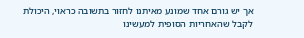אך יש גורם אחד שמונע מאיתנו לחזור בתשובה כראוי, היכולת לקבל שהאחריות הסופית למעשינו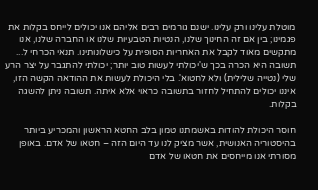מוטלת עלינו ורק עלינו. ישנם גורמים רבים אליהם אנו יכולים לייחס בקלות את פגמינו; בין אם זה החינוך שלנו, הנטיות הטבעיות שלנו או החברה שלנו, אנו מתקשים מאוד לקבל את האחריות הסופית על כישלונותינו. תנאי הכרחי ל... תשובה היא הכרה בכך ש'יכולתי לעשות טוב יותר; יכולתי להתגבר על יצר הרע שלי (נטייה שלילית) ולא לחטוא'. בלי היכולת לעשות את ההודאה הקשה הזו, איננו יכולים להתחיל לחזור בתשובה כראוי אלא איתה. תשובה ניתן להשגה בקלות.

חוסר היכולת להודות באשמתנו טמון בלב החטא הראשון והמכריע ביותר בהיסטוריה האנושית, אשר מציק לנו עד היום הזה – חטאו של אדם. באופן מסורתי אנו מייחסים את חטאו של אדם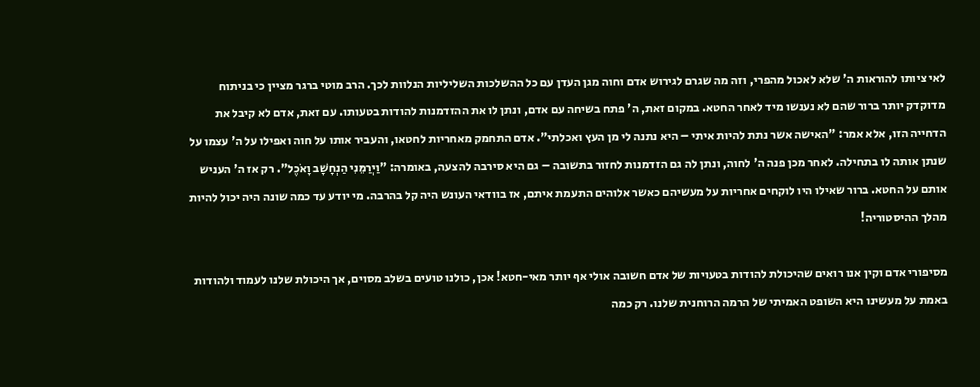לאי ציותו להוראות ה' שלא לאכול מהפרי, וזה מה שגרם לגירוש אדם וחוה מגן העדן עם כל ההשלכות השליליות הנלוות לכך. הרב מוטי ברגר מציין כי בניתוח מדוקדק יותר ברור שהם לא נענשו מיד לאחר החטא. במקום זאת, ה' פתח בשיחה עם אדם, ונתן לו את ההזדמנות להודות בטעותו. עם זאת, אדם לא קיבל את הדחייה הזו, אלא אמר: "האישה אשר נתת להיות איתי – היא נתנה לי מן העץ ואכלתי". אדם התחמק מאחריות לחטאו, והעביר אותו על חוה ואפילו על ה' עצמו על שנתן אותה לו בתחילה. לאחר מכן פנה ה' לחוה, ונתן לה גם הזדמנות לחזור בתשובה – גם היא סירבה להצעה, באומרה: "וַיְרַמֵּנִי הַנְחָשָׁב וָאֹכֶל". רק אז ה' העניש אותם על החטא. ברור שאילו היו לוקחים אחריות על מעשיהם כאשר אלוהים התעמת איתם, אז בוודאי העונש היה קל בהרבה. מי יודע עד כמה שונה היה יכול להיות מהלך ההיסטוריה!

מסיפורי אדם וקין אנו רואים שהיכולת להודות בטעויות של אדם חשובה אולי אף יותר מאי-חטא! אכן, כולנו טועים בשלב מסוים, אך היכולת שלנו לעמוד ולהודות באמת על מעשינו היא השופט האמיתי של הרמה הרוחנית שלנו. רק כמה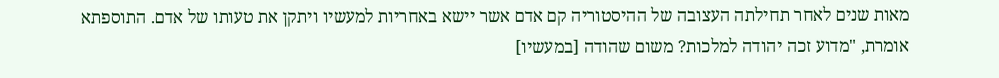מאות שנים לאחר תחילתה העצובה של ההיסטוריה קם אדם אשר יישא באחריות למעשיו ויתקן את טעותו של אדם. התוספתא אומרת, "מדוע זכה יהודה למלכות? משום שהודה [במעשיו]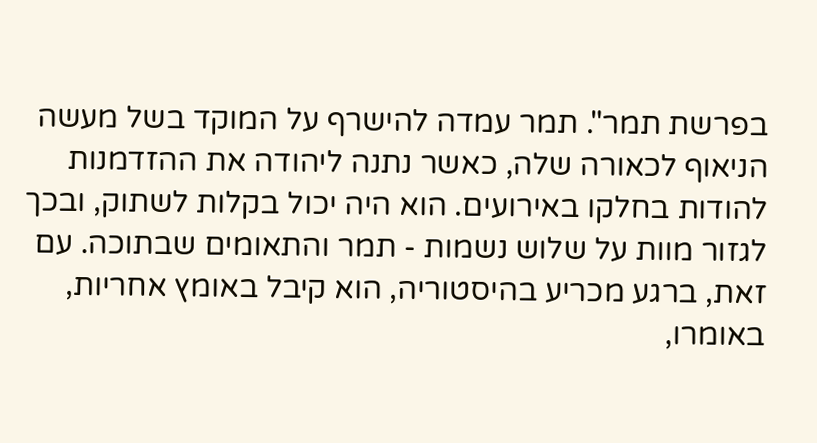בפרשת תמר". תמר עמדה להישרף על המוקד בשל מעשה הניאוף לכאורה שלה, כאשר נתנה ליהודה את ההזדמנות להודות בחלקו באירועים. הוא היה יכול בקלות לשתוק, ובכך לגזור מוות על שלוש נשמות - תמר והתאומים שבתוכה. עם זאת, ברגע מכריע בהיסטוריה, הוא קיבל באומץ אחריות, באומרו,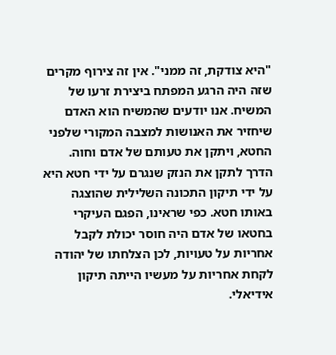"היא צודקת, זה ממני". אין זה צירוף מקרים שזה היה הרגע המפתח ביצירת זרעו של המשיח. אנו יודעים שהמשיח הוא האדם שיחזיר את האנושות למצבה המקורי שלפני החטא, ויתקן את טעותם של אדם וחוה. הדרך לתקן את הנזק שנגרם על ידי חטא היא על ידי תיקון התכונה השלילית שהוצגה באותו חטא. כפי שראינו, הפגם העיקרי בחטאו של אדם היה חוסר יכולת לקבל אחריות על טעויות, לכן הצלחתו של יהודה לקחת אחריות על מעשיו הייתה תיקון אידיאלי.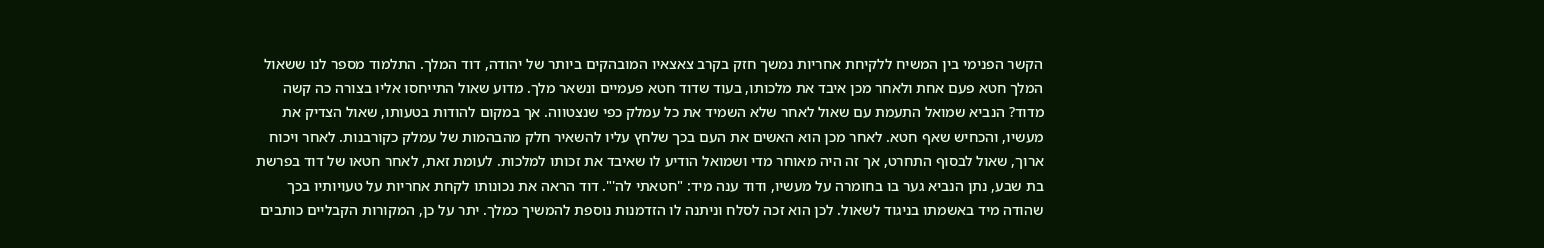הקשר הפנימי בין המשיח ללקיחת אחריות נמשך חזק בקרב צאצאיו המובהקים ביותר של יהודה, דוד המלך. התלמוד מספר לנו ששאול המלך חטא פעם אחת ולאחר מכן איבד את מלכותו, בעוד שדוד חטא פעמיים ונשאר מלך. מדוע שאול התייחסו אליו בצורה כה קשה מדוד? הנביא שמואל התעמת עם שאול לאחר שלא השמיד את כל עמלק כפי שנצטווה. אך במקום להודות בטעותו, שאול הצדיק את מעשיו, והכחיש שאף חטא. לאחר מכן הוא האשים את העם בכך שלחץ עליו להשאיר חלק מהבהמות של עמלק כקורבנות. לאחר ויכוח ארוך, שאול לבסוף התחרט, אך זה היה מאוחר מדי ושמואל הודיע לו שאיבד את זכותו למלכות. לעומת זאת, לאחר חטאו של דוד בפרשת בת שבע, נתן הנביא גער בו בחומרה על מעשיו, ודוד ענה מיד: "חטאתי לה'". דוד הראה את נכונותו לקחת אחריות על טעויותיו בכך שהודה מיד באשמתו בניגוד לשאול. לכן הוא זכה לסלח וניתנה לו הזדמנות נוספת להמשיך כמלך. יתר על כן, המקורות הקבליים כותבים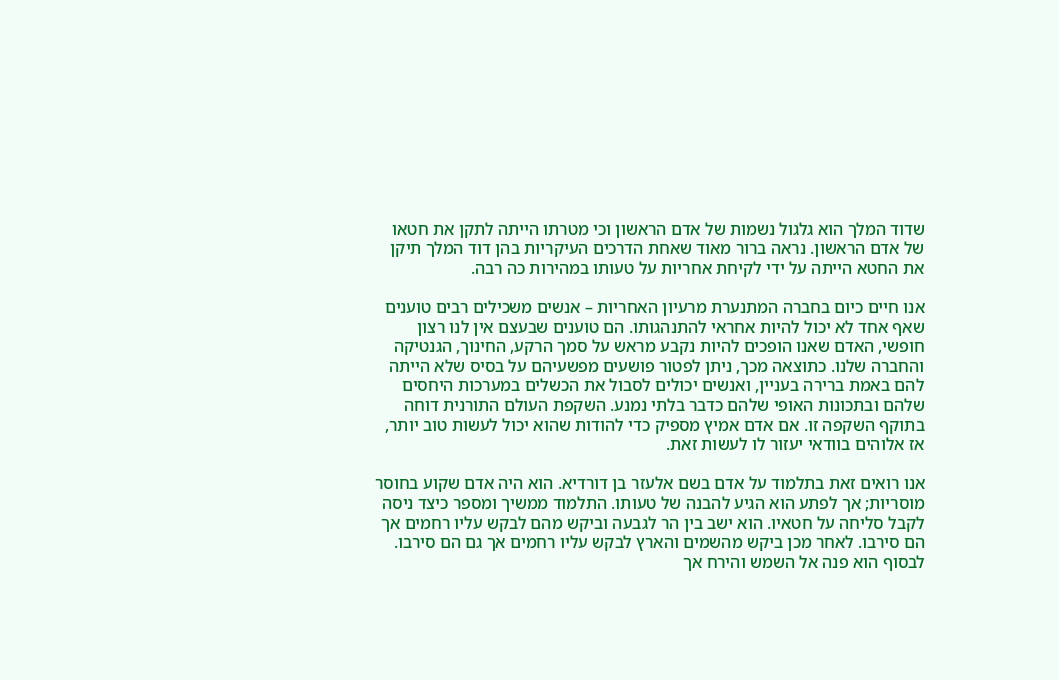שדוד המלך הוא גלגול נשמות של אדם הראשון וכי מטרתו הייתה לתקן את חטאו של אדם הראשון. נראה ברור מאוד שאחת הדרכים העיקריות בהן דוד המלך תיקן את החטא הייתה על ידי לקיחת אחריות על טעותו במהירות כה רבה.

אנו חיים כיום בחברה המתנערת מרעיון האחריות – אנשים משכילים רבים טוענים שאף אחד לא יכול להיות אחראי להתנהגותו. הם טוענים שבעצם אין לנו רצון חופשי, האדם שאנו הופכים להיות נקבע מראש על סמך הרקע, החינוך, הגנטיקה והחברה שלנו. כתוצאה מכך, ניתן לפטור פושעים מפשעיהם על בסיס שלא הייתה להם באמת ברירה בעניין, ואנשים יכולים לסבול את הכשלים במערכות היחסים שלהם ובתכונות האופי שלהם כדבר בלתי נמנע. השקפת העולם התורנית דוחה בתוקף השקפה זו. אם אדם אמיץ מספיק כדי להודות שהוא יכול לעשות טוב יותר, אז אלוהים בוודאי יעזור לו לעשות זאת.

אנו רואים זאת בתלמוד על אדם בשם אלעזר בן דורדיא. הוא היה אדם שקוע בחוסר מוסריות; אך לפתע הוא הגיע להבנה של טעותו. התלמוד ממשיך ומספר כיצד ניסה לקבל סליחה על חטאיו. הוא ישב בין הר לגבעה וביקש מהם לבקש עליו רחמים אך הם סירבו. לאחר מכן ביקש מהשמים והארץ לבקש עליו רחמים אך גם הם סירבו. לבסוף הוא פנה אל השמש והירח אך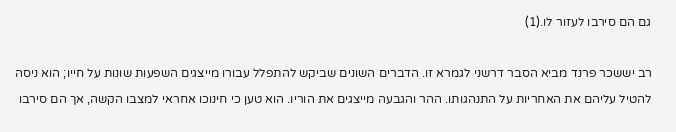גם הם סירבו לעזור לו.(1)

רב יששכר פרנד מביא הסבר דרשני לגמרא זו. הדברים השונים שביקש להתפלל עבורו מייצגים השפעות שונות על חייו; הוא ניסה להטיל עליהם את האחריות על התנהגותו. ההר והגבעה מייצגים את הוריו. הוא טען כי חינוכו אחראי למצבו הקשה, אך הם סירבו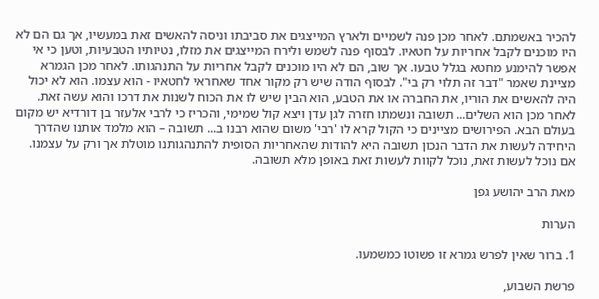להכיר באשמתם. לאחר מכן פנה לשמיים ולארץ המייצגים את סביבתו וניסה להאשים זאת במעשיו, אך גם הם לא היו מוכנים לקבל אחריות על חטאיו. לבסוף פנה לשמש ולירח המייצגים את מזלו, נטיותיו הטבעיות, וטען כי אי אפשר להימנע מחטא בגלל טבעו. אך שוב, הם לא היו מוכנים לקבל אחריות על התנהגותו. לאחר מכן הגמרא מציינת שאמר "דבר זה תלוי רק בי". לבסוף הודה שיש רק מקור אחד שאחראי לחטאיו - הוא עצמו. הוא לא יכול היה להאשים את הוריו, את החברה או את הטבע, הוא הבין שיש לו את הכוח לשנות את דרכו והוא עשה זאת. לאחר מכן הוא השלים... תשובה ונשמתו חזרה לגן עדן ויצא קול שמימי, והכריז כי לרבי אלעזר בן דורדיא יש מקום בעולם הבא. הפירושים מציינים כי הקול קרא לו 'רבי' משום שהוא רבנו ב... תשובה – הוא מלמד אותנו שהדרך היחידה לעשות את הדבר הנכון תשובה היא להודות שהאחריות הסופית להתנהגותנו מוטלת אך ורק על עצמנו. אם נוכל לעשות זאת, נוכל לקוות לעשות זאת באופן מלא תשובה.

מאת הרב יהושע גפן

הערות

1. ברור שאין לפרש גמרא זו פשוטו כמשמעו.

פרשת השבוע,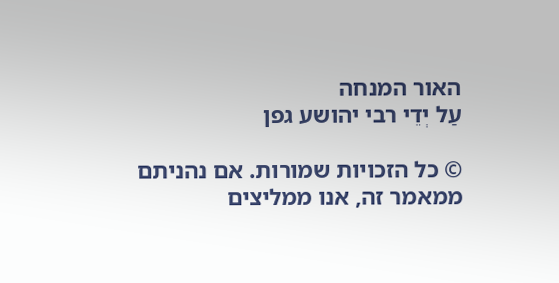האור המנחה
עַל יְדֵי רבי יהושע גפן

© כל הזכויות שמורות. אם נהניתם ממאמר זה, אנו ממליצים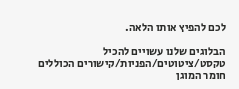לכם להפיץ אותו הלאה.

הבלוגים שלנו עשויים להכיל טקסט/ציטוטים/הפניות/קישורים הכוללים חומר המוגן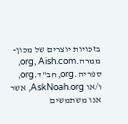בזכויות יוצרים של מכון-ממרה.org, Aish.com, ספריה.org, חב"ד.org, ו/או AskNoah.org, אשר אנו משתמשים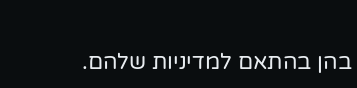בהן בהתאם למדיניות שלהם.